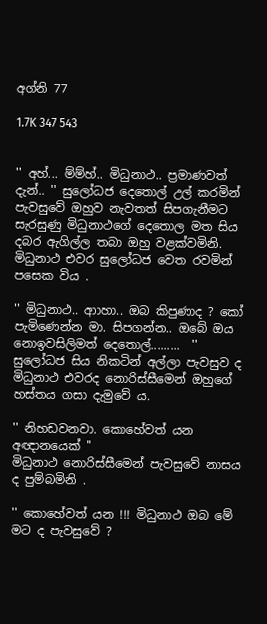අග්නි 77

1.7K 347 543


'' අහ්... ම්ම්හ්.. මිධුනාථ.. ප්‍රමාණවත් දැන්.. '' සුලෝධජ දෙතොල් උල් කරමින් පැවසුවේ ඔහුව නැවතත් සිපගැනීමට සැරසුණු මිධුනාථගේ දෙතොල මත සිය දබර ඇගිල්ල තබා ඔහු වළක්වමිනි. මිධුනාථ එවර සුලෝධජ වෙත රවමින් පසෙක විය .

'' මිධුනාථ.. ආාහා.. ඔබ කිපුණාද ? කෝ පැමිණෙන්න මා. සිපගන්න.. ඔබේ ඔය නොඉවසිලිමත් දෙතොල්.........  '' සුලෝධජ සිය නිකටින් අල්ලා පැවසුව ද මිධුනාථ එවරද නොරිස්සීමෙන් ඔහුගේ හස්තය ගසා දැමුවේ ය.

'' නිහඩවනවා. කොහේවත් යන අඥානයෙක් ''
මිධුනාථ නොරිස්සීමෙන් පැවසුවේ නාසය ද පුම්බමිනි .

'' කොහේවත් යන !!! මිධුනාථ ඔබ මේ මට ද පැවසුවේ ?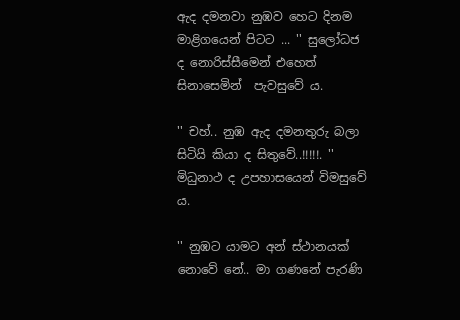ඇද දමනවා නුඹව හෙට දිනම මාළිගයෙන් පිටට ... '' සුලෝධජ ද නොරිස්සීමෙන් එහෙත් සිනාසෙමින්  පැවසුවේ ය.

'' චහ්.. නුඹ ඇද දමනතුරු බලා සිටියි කියා ද සිතුවේ..!!!!!. '' මිධුනාථ ද උපහාසයෙන් විමසුවේ ය.

'' නුඹට යාමට අන් ස්ථානයක් නොවේ නේ.. මා ගණනේ පැරණි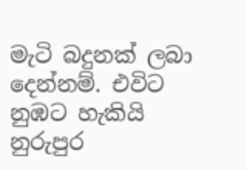මැටි බදුනක් ලබා දෙන්නම්. එවිට නුඹට හැකියි නුරුපුර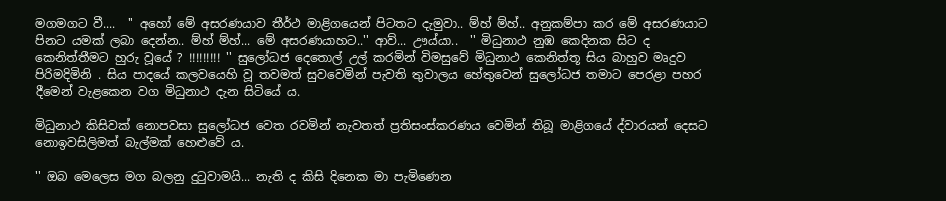මගමගට වී....  '' අහෝ මේ අසරණයාව තීර්ථ මාළිගයෙන් පිටතට දැමුවා.. ම්හ් ම්හ්.. අනුකම්පා කර මේ අසරණයාට පිනට යමක් ලබා දෙන්න.. ම්හ් ම්හ්... මේ අසරණයාහට..'' ආව්... ඌය්යා..  '' මිධුනාථ නුඹ කෙදිනක සිට ද කෙනිත්තීමට හුරු වූයේ ? !!!!!!!!! '' සුලෝධජ දෙතොල් උල් කරමින් විමසුවේ මිධුනාථ කෙනිත්තූ සිය බාහුව මෘදුව පිරිමදිමිනි . සිය පාදයේ කලවයෙහි වූ තවමත් සුවවෙමින් පැවති තුවාලය හේතුවෙන් සුලෝධජ තමාට පෙරළා පහර දීමෙන් වැළකෙන වග මිධුනාථ දැන සිටියේ ය.

මිධුනාථ කිසිවක් නොපවසා සුලෝධජ වෙත රවමින් නැවතත් ප්‍රතිසංස්කරණය වෙමින් තිබූ මාළිගයේ ද්වාරයන් දෙසට නොඉවසිලිමත් බැල්මක් හෙළුවේ ය.

'' ඔබ මෙලෙස මග බලනු දුටුවාමයි... නැති ද කිසි දිනෙක මා පැමිණෙන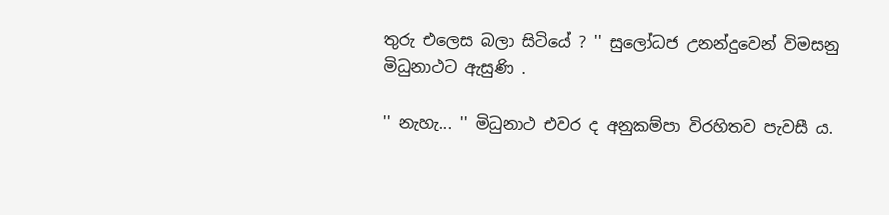තුරු එලෙස බලා සිටියේ ? '' සුලෝධජ උනන්දුවෙන් විමසනු මිධුනාථට ඇසුණි .

'' නැහැ... '' මිධුනාථ එවර ද අනුකම්පා විරහිතව පැවසී ය.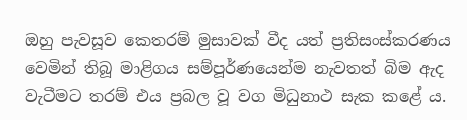ඔහු පැවසූව කෙතරම් මුසාවක් වීද යත් ප්‍රතිසංස්කරණය වෙමින් තිබූ මාළිගය සම්පූර්ණයෙන්ම නැවතත් බිම ඇද වැටීමට තරම් එය ප්‍රබල වූ වග මිධුනාථ සැක කළේ ය.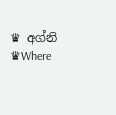♛ අග්නි ♛Where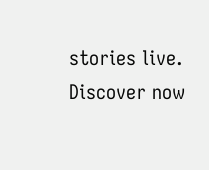stories live. Discover now